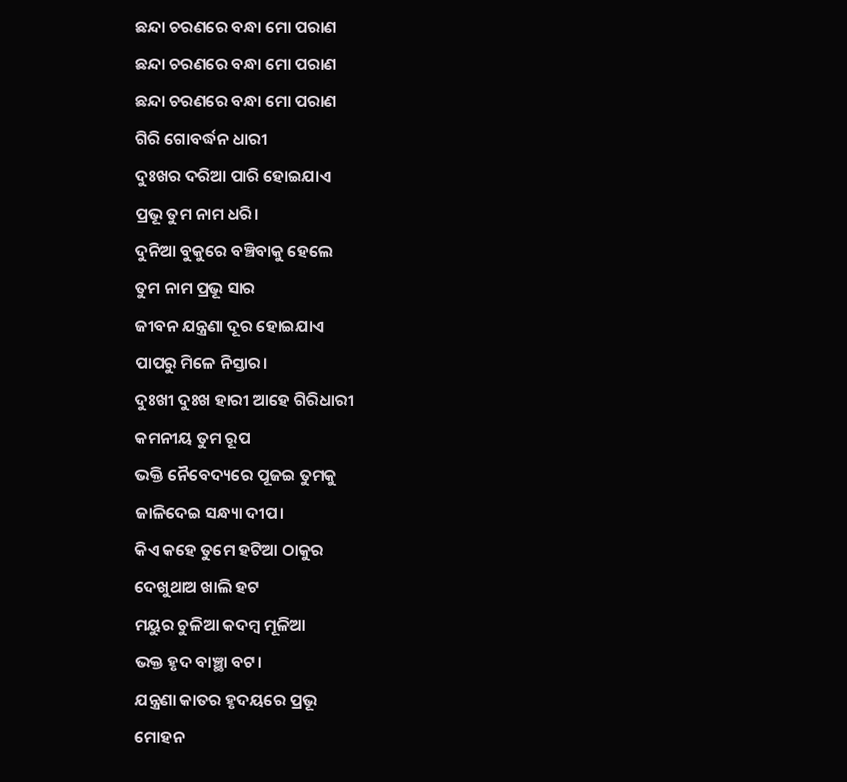ଛନ୍ଦା ଚରଣରେ ବନ୍ଧା ମୋ ପରାଣ
ଛନ୍ଦା ଚରଣରେ ବନ୍ଧା ମୋ ପରାଣ
ଛନ୍ଦା ଚରଣରେ ବନ୍ଧା ମୋ ପରାଣ
ଗିରି ଗୋବର୍ଦ୍ଧନ ଧାରୀ
ଦୁଃଖର ଦରିଆ ପାରି ହୋଇଯାଏ
ପ୍ରଭୂ ତୁମ ନାମ ଧରି।
ଦୁନିଆ ବୁକୁରେ ବଞ୍ଚିବାକୁ ହେଲେ
ତୁମ ନାମ ପ୍ରଭୂ ସାର
ଜୀବନ ଯନ୍ତ୍ରଣା ଦୂର ହୋଇଯାଏ
ପାପରୁ ମିଳେ ନିସ୍ତାର।
ଦୁଃଖୀ ଦୁଃଖ ହାରୀ ଆହେ ଗିରିଧାରୀ
କମନୀୟ ତୁମ ରୂପ
ଭକ୍ତି ନୈବେଦ୍ୟରେ ପୂଜଇ ତୁମକୁ
ଜାଳିଦେଇ ସନ୍ଧ୍ୟା ଦୀପ।
କିଏ କହେ ତୁମେ ହଟିଆ ଠାକୁର
ଦେଖୁଥାଅ ଖାଲି ହଟ
ମୟୁର ଚୁଳିଆ କଦମ୍ବ ମୂଳିଆ
ଭକ୍ତ ହୃଦ ବାଞ୍ଛା ବଟ।
ଯନ୍ତ୍ରଣା କାତର ହୃଦୟରେ ପ୍ରଭୂ
ମୋହନ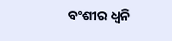ବଂଶୀର ଧ୍ୱନି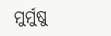ମୁର୍ମୁଷୁ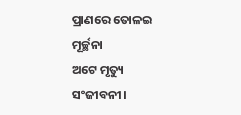ପ୍ରାଣରେ ତୋଳଇ ମୂର୍ଚ୍ଛନା
ଅଟେ ମୃତ୍ୟୁ ସଂଜୀବନୀ।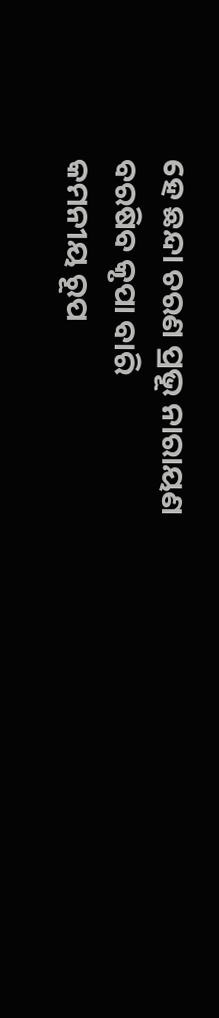ହେ ଛନ୍ଦା ଚରଣ ପ୍ରଭୂ ନାରାୟଣ
ବରଷିବ କୃପା ବାରି
କମନୀୟ ରୂପ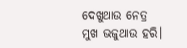ଦେଖୁଥାଉ ନେତ୍ର
ମୁଖ ଭଜୁଥାଉ ହରି।